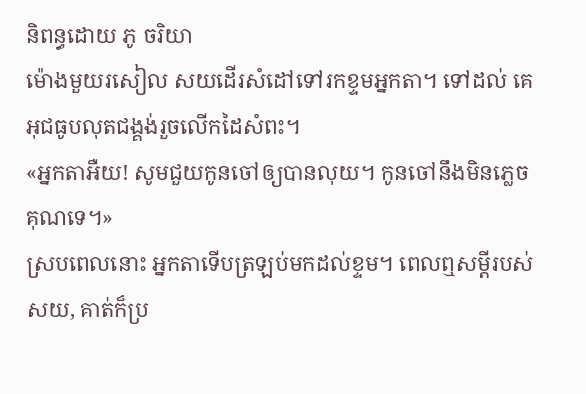និពន្ធដោយ ភូ ចរិយា
ម៉ោងមួយរសៀល សយដើរសំដៅទៅរកខ្ទមអ្នកតា។ ទៅដល់ គេអុជធូបលុតជង្គង់រួចលើកដៃសំពះ។
«អ្នកតាអឺយ! សូមជួយកូនចៅឲ្យបានលុយ។ កូនចៅនឹងមិនភ្លេចគុណទេ។»
ស្របពេលនោះ អ្នកតាទើបត្រឡប់មកដល់ខ្ទម។ ពេលឮសម្តីរបស់សយ, គាត់ក៏ប្រ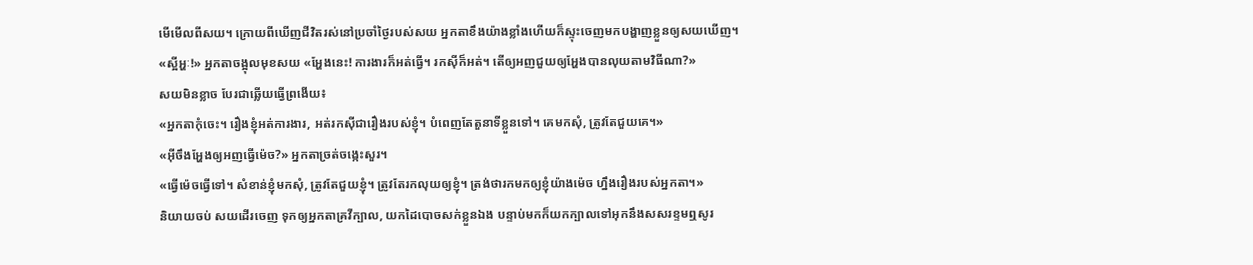មើមើលពីសយ។ ក្រោយពីឃើញជីវិតរស់នៅប្រចាំថ្ងៃរបស់សយ អ្នកតាខឹងយ៉ាងខ្លាំងហើយក៏ស្ទុះចេញមកបង្ហាញខ្លួនឲ្យសយឃើញ។
«ស្អីអ្ហៈ!» អ្នកតាចង្អុលមុខសយ «អ្ហែងនេះ! ការងារក៏អត់ធ្វើ។ រកស៊ីក៏អត់។ តើឲ្យអញជួយឲ្យអ្ហែងបានលុយតាមវិធីណា?»
សយមិនខ្លាច បែរជាឆ្លើយធ្វើព្រងើយ៖
«អ្នកតាកុំចេះ។ រឿងខ្ញុំអត់ការងារ, អត់រកស៊ីជារឿងរបស់ខ្ញុំ។ បំពេញតែតួនាទីខ្លួនទៅ។ គេមកសុំ, ត្រូវតែជួយគេ។»
«អ៊ីចឹងអ្ហែងឲ្យអញធ្វើម៉េច?» អ្នកតាច្រត់ចង្កេះសួរ។
«ធ្វើម៉េចធ្វើទៅ។ សំខាន់ខ្ញុំមកសុំ, ត្រូវតែជួយខ្ញុំ។ ត្រូវតែរកលុយឲ្យខ្ញុំ។ ត្រង់ថារកមកឲ្យខ្ញុំយ៉ាងម៉េច ហ្នឹងរឿងរបស់អ្នកតា។»
និយាយចប់ សយដើរចេញ ទុកឲ្យអ្នកតាគ្រវីក្បាល, យកដៃបោចសក់ខ្លួនឯង បន្ទាប់មកក៏យកក្បាលទៅអុកនឹងសសរខ្ទមឮសូរ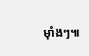ម៉ាំងៗ៕